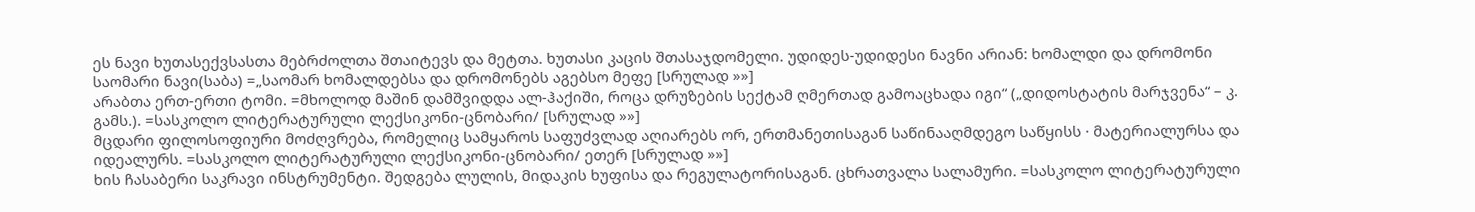ეს ნავი ხუთასექვსასთა მებრძოლთა შთაიტევს და მეტთა. ხუთასი კაცის შთასაჯდომელი. უდიდეს-უდიდესი ნავნი არიან: ხომალდი და დრომონი საომარი ნავი(საბა) =„საომარ ხომალდებსა და დრომონებს აგებსო მეფე [სრულად »»]
არაბთა ერთ-ერთი ტომი. =მხოლოდ მაშინ დამშვიდდა ალ-ჰაქიში, როცა დრუზების სექტამ ღმერთად გამოაცხადა იგი“ („დიდოსტატის მარჯვენა“ – კ. გამს.). =სასკოლო ლიტერატურული ლექსიკონი-ცნობარი/ [სრულად »»]
მცდარი ფილოსოფიური მოძღვრება, რომელიც სამყაროს საფუძვლად აღიარებს ორ, ერთმანეთისაგან საწინააღმდეგო საწყისს · მატერიალურსა და იდეალურს. =სასკოლო ლიტერატურული ლექსიკონი-ცნობარი/ ეთერ [სრულად »»]
ხის ჩასაბერი საკრავი ინსტრუმენტი. შედგება ლულის, მიდაკის ხუფისა და რეგულატორისაგან. ცხრათვალა სალამური. =სასკოლო ლიტერატურული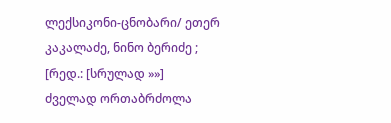ლექსიკონი-ცნობარი/ ეთერ კაკალაძე, ნინო ბერიძე ; [რედ.: [სრულად »»]
ძველად ორთაბრძოლა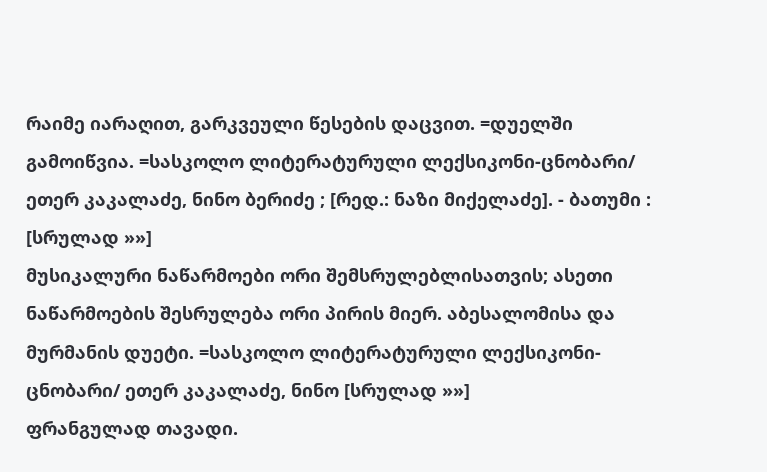რაიმე იარაღით, გარკვეული წესების დაცვით. =დუელში გამოიწვია. =სასკოლო ლიტერატურული ლექსიკონი-ცნობარი/ ეთერ კაკალაძე, ნინო ბერიძე ; [რედ.: ნაზი მიქელაძე]. - ბათუმი : [სრულად »»]
მუსიკალური ნაწარმოები ორი შემსრულებლისათვის; ასეთი ნაწარმოების შესრულება ორი პირის მიერ. აბესალომისა და მურმანის დუეტი. =სასკოლო ლიტერატურული ლექსიკონი-ცნობარი/ ეთერ კაკალაძე, ნინო [სრულად »»]
ფრანგულად თავადი.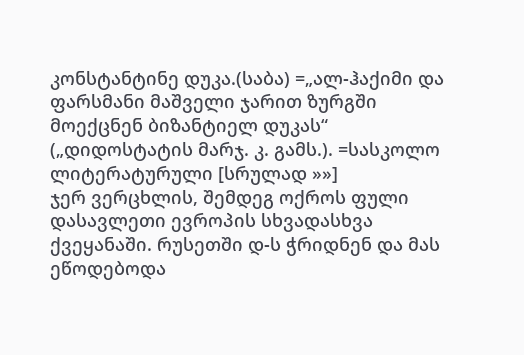კონსტანტინე დუკა.(საბა) =„ალ-ჰაქიმი და ფარსმანი მაშველი ჯარით ზურგში მოექცნენ ბიზანტიელ დუკას“ („დიდოსტატის მარჯ. კ. გამს.). =სასკოლო ლიტერატურული [სრულად »»]
ჯერ ვერცხლის, შემდეგ ოქროს ფული დასავლეთი ევროპის სხვადასხვა ქვეყანაში. რუსეთში დ-ს ჭრიდნენ და მას ეწოდებოდა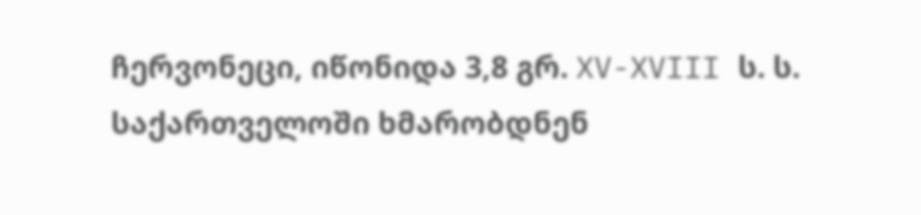ჩერვონეცი, იწონიდა 3,8 გრ. XV-XVIII ს. ს. საქართველოში ხმარობდნენ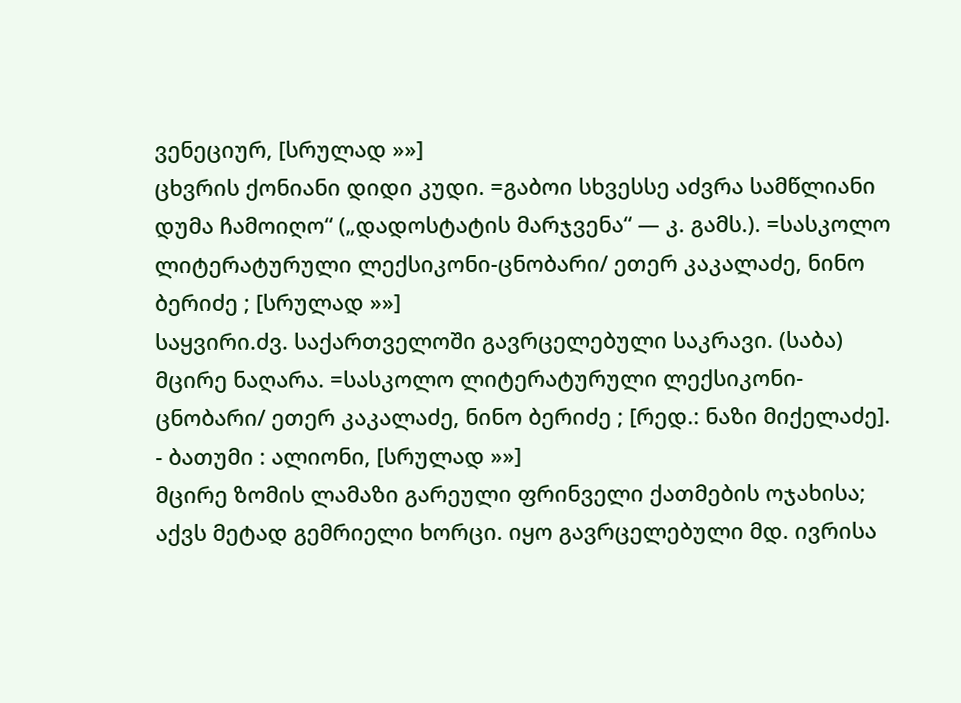ვენეციურ, [სრულად »»]
ცხვრის ქონიანი დიდი კუდი. =გაბოი სხვესსე აძვრა სამწლიანი დუმა ჩამოიღო“ („დადოსტატის მარჯვენა“ — კ. გამს.). =სასკოლო ლიტერატურული ლექსიკონი-ცნობარი/ ეთერ კაკალაძე, ნინო ბერიძე ; [სრულად »»]
საყვირი.ძვ. საქართველოში გავრცელებული საკრავი. (საბა) მცირე ნაღარა. =სასკოლო ლიტერატურული ლექსიკონი-ცნობარი/ ეთერ კაკალაძე, ნინო ბერიძე ; [რედ.: ნაზი მიქელაძე]. - ბათუმი : ალიონი, [სრულად »»]
მცირე ზომის ლამაზი გარეული ფრინველი ქათმების ოჯახისა; აქვს მეტად გემრიელი ხორცი. იყო გავრცელებული მდ. ივრისა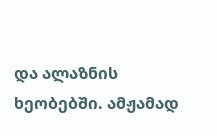და ალაზნის ხეობებში. ამჟამად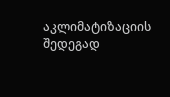აკლიმატიზაციის შედეგად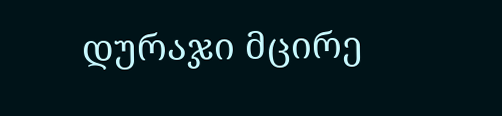დურაჯი მცირე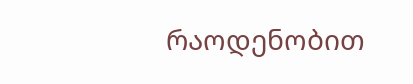რაოდენობით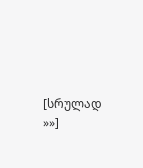[სრულად »»]